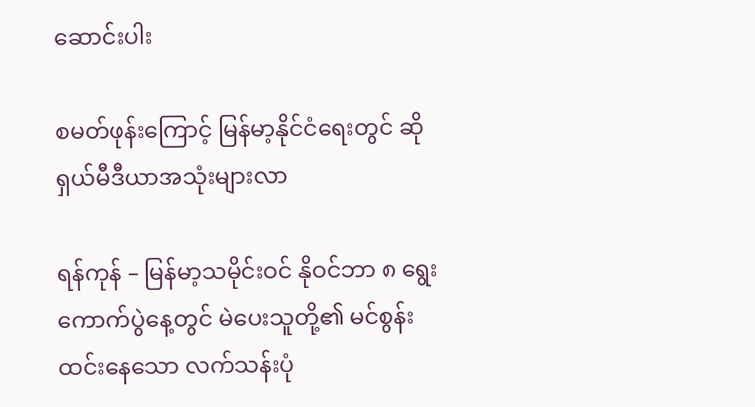ဆောင်းပါး

စမတ်ဖုန်းကြောင့် မြန်မာ့နိုင်ငံရေးတွင် ဆိုရှယ်မီဒီယာအသုံးများလာ

ရန်ကုန် – မြန်မာ့သမိုင်းဝင် နိုဝင်ဘာ ၈ ရွေးကောက်ပွဲနေ့တွင် မဲပေးသူတို့၏ မင်စွန်းထင်းနေသော လက်သန်းပုံ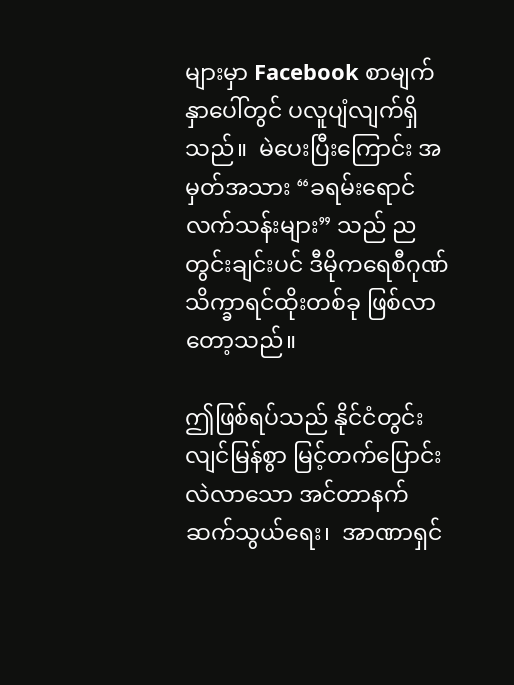များမှာ Facebook စာမျက်နှာပေါ်တွင် ပလူပျံလျက်ရှိသည်။  မဲပေးပြီးကြောင်း အမှတ်အသား “ခရမ်းရောင် လက်သန်းများ” သည် ညတွင်းချင်းပင် ဒီမိုကရေစီဂုဏ်သိက္ခာရင်ထိုးတစ်ခု ဖြစ်လာတော့သည်။

ဤဖြစ်ရပ်သည် နိုင်ငံတွင်း လျင်မြန်စွာ မြင့်တက်ပြောင်းလဲလာသော အင်တာနက်ဆက်သွယ်ရေး၊  အာဏာရှင်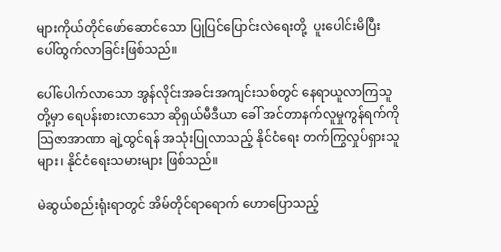များကိုယ်တိုင်ဖော်ဆောင်သော ပြုပြင်ပြောင်းလဲရေးတို့  ပူးပေါင်းမိပြီး ပေါ်ထွက်လာခြင်းဖြစ်သည်။

ပေါ်ပေါက်လာသော အွန်လိုင်းအခင်းအကျင်းသစ်တွင် နေရာယူလာကြသူတို့မှာ ရေပန်းစားလာသော ဆိုရှယ်မီဒီယာ ခေါ် အင်တာနက်လူမှုကွန်ရက်ကို သြဇာအာဏာ ချဲ့ထွင်ရန် အသုံးပြုလာသည့် နိုင်ငံရေး တက်ကြွလှုပ်ရှားသူများ၊ နိုင်ငံရေးသမားများ ဖြစ်သည်။

မဲဆွယ်စည်းရုံးရာတွင် အိမ်တိုင်ရာရောက် ဟောပြောသည့်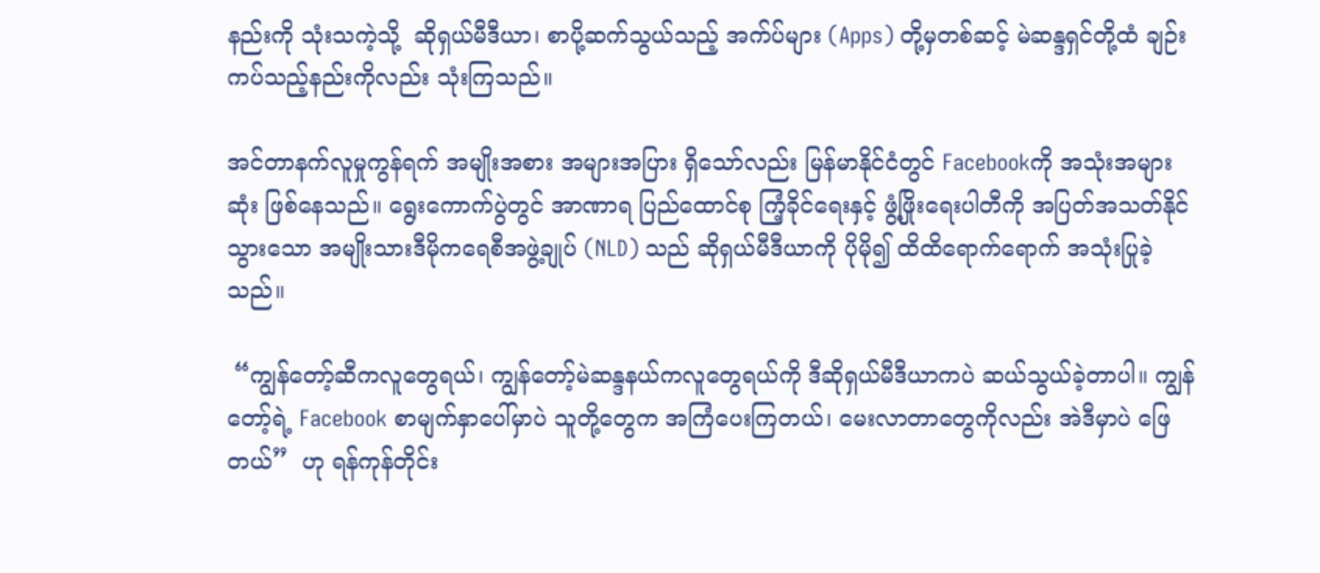နည်းကို သုံးသကဲ့သို့  ဆိုရှယ်မီဒီယာ၊ စာပို့ဆက်သွယ်သည့် အက်ပ်များ (Apps) တို့မှတစ်ဆင့် မဲဆန္ဒရှင်တို့ထံ ချဉ်းကပ်သည့်နည်းကိုလည်း သုံးကြသည်။

အင်တာနက်လူမှုကွန်ရက် အမျိုးအစား အများအပြား ရှိသော်လည်း မြန်မာနိုင်ငံတွင် Facebookကို အသုံးအများဆုံး ဖြစ်နေသည်။ ရွေးကောက်ပွဲတွင် အာဏာရ ပြည်ထောင်စု ကြံ့ခိုင်ရေးနှင့် ဖွံ့ဖြိုးရေးပါတီကို အပြတ်အသတ်နိုင်သွားသော အမျိုးသားဒီမိုကရေစီအဖွဲ့ချုပ် (NLD) သည် ဆိုရှယ်မီဒီယာကို ပိုမို၍ ထိထိရောက်ရောက် အသုံးပြုခဲ့သည်။

 “ကျွန်တော့်ဆီကလူတွေရယ်၊ ကျွန်တော့်မဲဆန္ဒနယ်ကလူတွေရယ်ကို ဒီဆိုရှယ်မီဒီယာကပဲ ဆယ်သွယ်ခဲ့တာပါ။ ကျွန်တော့်ရဲ့ Facebook စာမျက်နှာပေါ်မှာပဲ သူတို့တွေက အကြံပေးကြတယ်၊ မေးလာတာတွေကိုလည်း အဲဒီမှာပဲ ဖြေတယ်”  ဟု ရန်ကုန်တိုင်း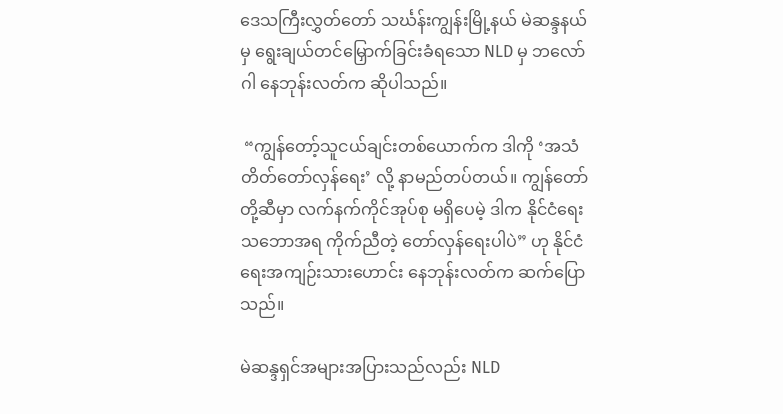ဒေသကြီးလွှတ်တော် သင်္ဃန်းကျွန်းမြို့နယ် မဲဆန္ဒနယ်မှ ရွေးချယ်တင်မြှောက်ခြင်းခံရသော NLD မှ ဘလော်ဂါ နေဘုန်းလတ်က ဆိုပါသည်။

 “ကျွန်တော့်သူငယ်ချင်းတစ်ယောက်က ဒါကို ‘အသံတိတ်တော်လှန်ရေး’ လို့ နာမည်တပ်တယ်။ ကျွန်တော်တို့ဆီမှာ လက်နက်ကိုင်အုပ်စု မရှိပေမဲ့ ဒါက နိုင်ငံရေးသဘောအရ ကိုက်ညီတဲ့ တော်လှန်ရေးပါပဲ” ဟု နိုင်ငံရေးအကျဉ်းသားဟောင်း နေဘုန်းလတ်က ဆက်ပြောသည်။

မဲဆန္ဒရှင်အများအပြားသည်လည်း NLD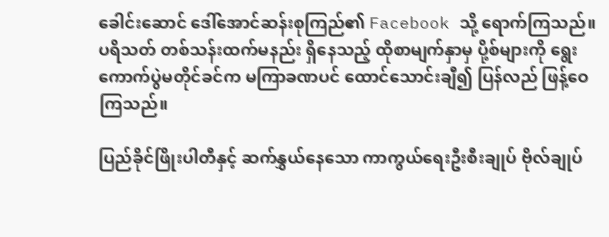ခေါင်းဆောင် ဒေါ်အောင်ဆန်းစုကြည်၏ Facebook သို့ ရောက်ကြသည်။ ပရိသတ် တစ်သန်းထက်မနည်း ရှိနေသည့် ထိုစာမျက်နှာမှ ပို့စ်များကို ရွေးကောက်ပွဲမတိုင်ခင်က မကြာခဏပင် ထောင်သောင်းချီ၍ ပြန်လည် ဖြန့်ဝေကြသည်။

ပြည်ခိုင်ဖြိုးပါတီနှင့် ဆက်နွှယ်နေသော ကာကွယ်ရေးဦးစီးချုပ် ဗိုလ်ချုပ်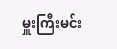မှူးကြီးမင်း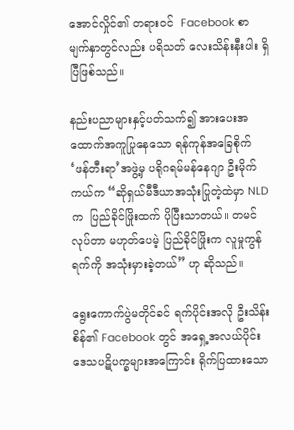အောင်လှိုင်၏ တရားဝင်  Facebook စာမျက်နှာတွင်လည်း ပရိသတ် လေးသိန်းနီးပါး ရှိပြီဖြစ်သည်။

နည်းပညာများနှင့်ပတ်သက်၍ အားပေးအထောက်အကူပြုနေသော ရန်ကုန်အခြေစိုက်  ‘ဖန်တီးရာ’အဖွဲ့မှ ပရိုဂရမ်မန်နေဂျာ ဦးမိုက်ကယ်က “ဆိုရှယ်မီဒီယာအသုံးပြုတဲ့ထဲမှာ NLD က  ပြည်ခိုင်ဖြိုးထက် ပိုပြီးသာတယ်။ တမင်လုပ်တာ မဟုတ်ပေမဲ့ ပြည်ခိုင်ဖြိုးက လူမှုကွန်ရက်ကို အသုံးမှားခဲ့တယ်” ဟု ဆိုသည်။

ရွေးကောက်ပွဲမတိုင်ခင် ရက်ပိုင်းအလို ဦးသိန်းစိန်၏ Facebook တွင် အရှေ့အလယ်ပိုင်းဒေသပဋိပက္ခများအကြောင်း ရိုက်ပြထားသော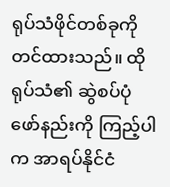ရုပ်သံဖိုင်တစ်ခုကို တင်ထားသည်။ ထိုရုပ်သံ၏ ဆွဲစပ်ပုံဖော်နည်းကို ကြည့်ပါက အာရပ်နိုင်ငံ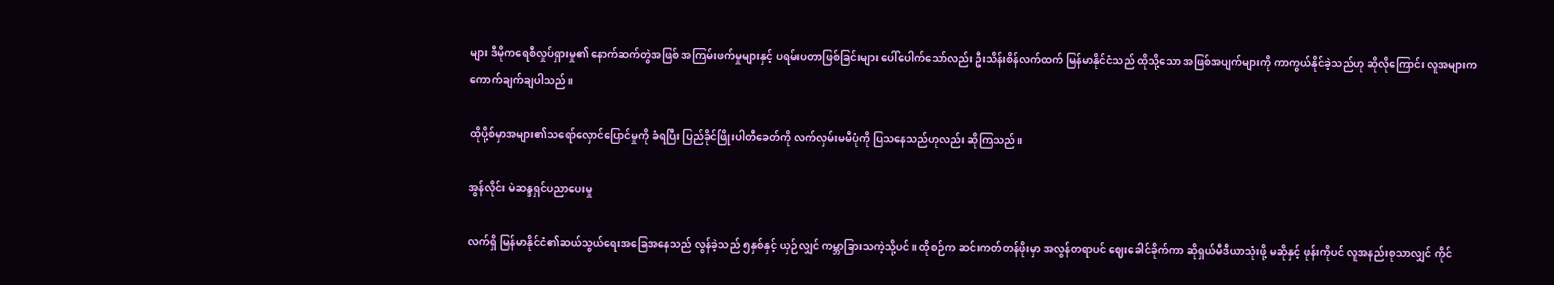များ ဒီမိုကရေစီလှုပ်ရှားမှု၏ နောက်ဆက်တွဲအဖြစ် အကြမ်းဖက်မှုများနှင့် ပရမ်းပတာဖြစ်ခြင်းများ ပေါ်ပေါက်သော်လည်း ဦးသိန်းစိန်လက်ထက် မြန်မာနိုင်ငံသည် ထိုသို့သော အဖြစ်အပျက်များကို ကာကွယ်နိုင်ခဲ့သည်ဟု ဆိုလိုကြောင်း လူအများက ကောက်ချက်ချပါသည်။

ထိုပို့စ်မှာအများ၏သရော်လှောင်ပြောင်မှုကို ခံရပြီး ပြည်ခိုင်ဖြိုးပါတီခေတ်ကို လက်လှမ်းမမီပုံကို ပြသနေသည်ဟုလည်း ဆိုကြသည်။

အွန်လိုင်း မဲဆန္ဒရှင်ပညာပေးမှု

လက်ရှိ မြန်မာနိုင်ငံ၏ဆယ်သွယ်ရေးအခြေအနေသည် လွန်ခဲ့သည် ၅နှစ်နှင့် ယှဉ်လျှင် ကမ္ဘာခြားသကဲ့သို့ပင်။ ထိုစဉ်က ဆင်းကတ်တန်ဖိုးမှာ အလွန်တရာပင် ဈေးခေါင်ခိုက်ကာ ဆိုရှယ်မီဒီယာသုံးဖို့ မဆိုနှင့် ဖုန်းကိုပင် လူအနည်းစုသာလျှင် ကိုင်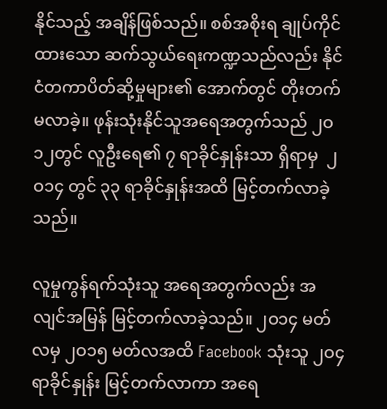နိုင်သည့် အချိန်ဖြစ်သည်။ စစ်အစိုးရ ချုပ်ကိုင်ထားသော ဆက်သွယ်ရေးကဏ္ဍသည်လည်း နိုင်ငံတကာပိတ်ဆို့မှုများ၏ အောက်တွင် တိုးတက်မလာခဲ့။ ဖုန်းသုံးနိုင်သူအရေအတွက်သည် ၂ဝ၁၂တွင် လူဦးရေ၏ ၇ ရာခိုင်နှုန်းသာ ရှိရာမှ  ၂ဝ၁၄ တွင် ၃၃ ရာခိုင်နှုန်းအထိ မြင့်တက်လာခဲ့သည်။

လူမှုကွန်ရက်သုံးသူ အရေအတွက်လည်း အလျင်အမြန် မြင့်တက်လာခဲ့သည်။ ၂ဝ၁၄ မတ်လမှ ၂ဝ၁၅ မတ်လအထိ Facebook သုံးသူ ၂ဝ၄ ရာခိုင်နှုန်း မြင့်တက်လာကာ အရေ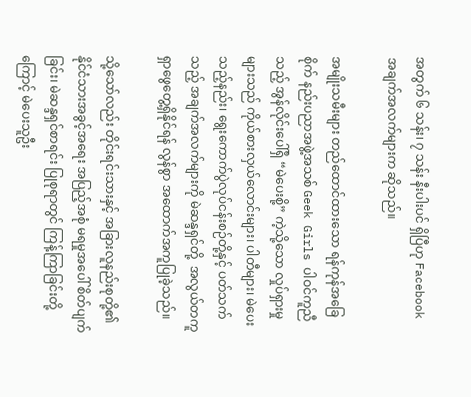အတွက် ၆ သန်း၊ ၇ သန်း နီးပါးပင် ရှိပြီဟု Facebook အချက်အလက်များက ဆိုသည်။

အမျိုးသမီးများ တည်ထောင်ထားသော ရန်ကုန်အခြေစိုက် နည်းပညာအဖွဲ့အသစ် Geek Girls ပါဝင်ကူညီသည့် အွန်လိုင်းပေါ်ရှိ “မဲပေးစို့” ကဲ့သို့သော လှုပ်ရှားမှုများသည် ကိုယ်စားလှယ်လောင်းများ၊ ပါတီများ၊ မဲပေးသည့်နည်း၊ ရွေးကောက်ပွဲလုပ်ငန်းစဉ်တို့နှင့် ပတ်သက်သည့် အချက်အလက်များကို မဲဆန္ဒရှင်တို့  အလွယ်တကူ ရှာဖွေတွေ့ရှိနိုင်ရန် လွန်စွာ အထောက်အကူပြုခဲ့သည်။

သို့သော်လည်း တိုင်းရင်းသားနှင့် အခြားလူနည်းစုတို့၏ နိုင်ငံသားအခွင့်အရေး အပြည့်အစုံ မရမှုအပေါ် စိတ်ပျက်ခြင်း၊ မဲဆန္ဒရှင်စာရင်း ပြုစုရာတွင် ကြန့်ကြာခြင်းတို့ကြောင့် မဲပေးသူဦး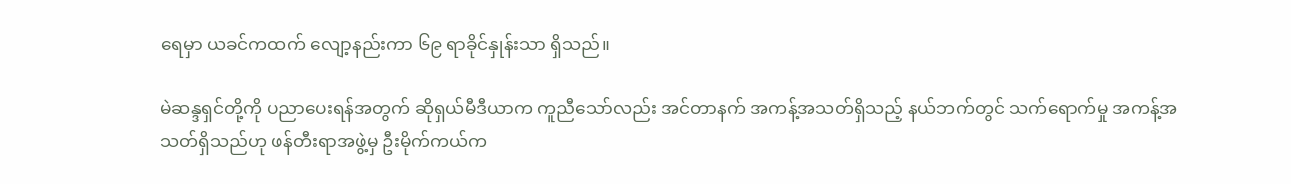ရေမှာ ယခင်ကထက် လျော့နည်းကာ ၆၉ ရာခိုင်နှုန်းသာ ရှိသည်။

မဲဆန္ဒရှင်တို့ကို ပညာပေးရန်အတွက် ဆိုရှယ်မီဒီယာက ကူညီသော်လည်း အင်တာနက် အကန့်အသတ်ရှိသည့် နယ်ဘက်တွင် သက်ရောက်မှု အကန့်အသတ်ရှိသည်ဟု ဖန်တီးရာအဖွဲ့မှ ဦးမိုက်ကယ်က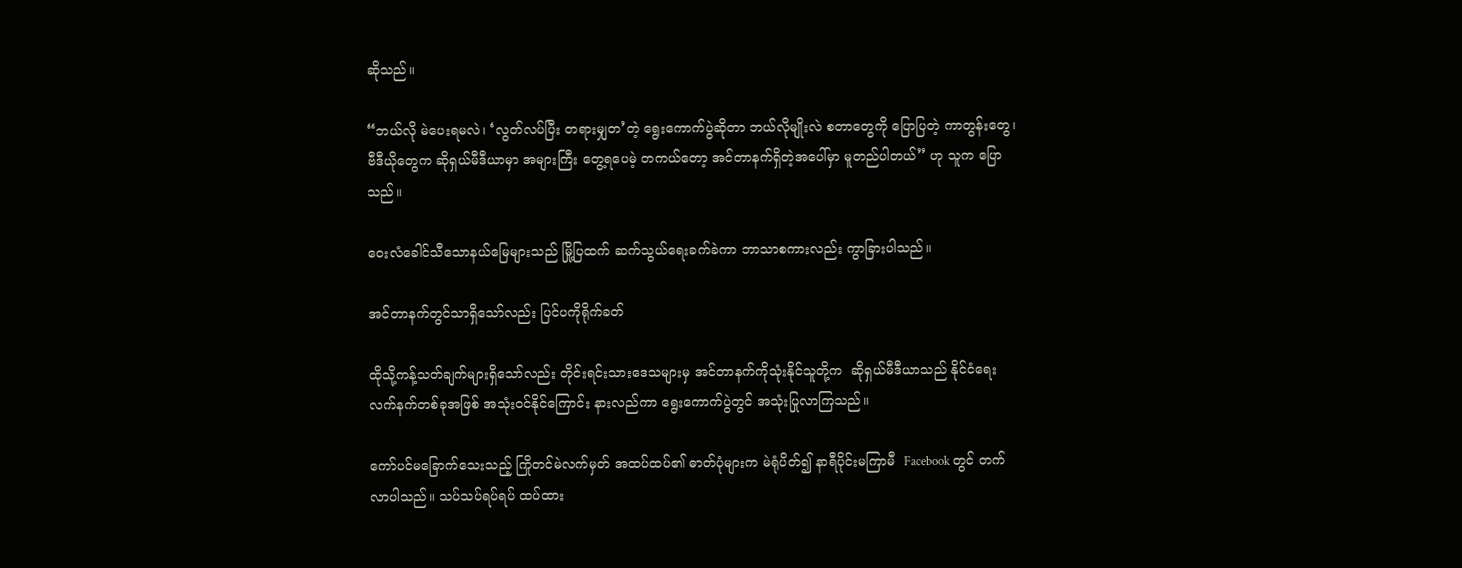ဆိုသည်။

“ဘယ်လို မဲပေးရမလဲ၊ ‘လွတ်လပ်ပြီး တရားမျှတ’တဲ့ ရွေးကောက်ပွဲဆိုတာ ဘယ်လိုမျိုးလဲ စတာတွေကို ပြောပြတဲ့ ကာတွန်းတွေ၊ ဗီဒီယိုတွေက ဆိုရှယ်မီဒီယာမှာ အများကြီး တွေ့ရပေမဲ့ တကယ်တော့ အင်တာနက်ရှိတဲ့အပေါ်မှာ မူတည်ပါတယ်” ဟု သူက ပြောသည်။

ဝေးလံခေါင်သီသောနယ်မြေများသည် မြို့ပြထက် ဆက်သွယ်ရေးခက်ခဲကာ ဘာသာစကားလည်း ကွာခြားပါသည်။

အင်တာနက်တွင်သာရှိသော်လည်း ပြင်ပကိုရိုက်ခတ်

ထိုသို့ကန့်သတ်ချက်များရှိသော်လည်း တိုင်းရင်းသားဒေသများမှ အင်တာနက်ကိုသုံးနိုင်သူတို့က  ဆိုရှယ်မီဒီယာသည် နိုင်ငံရေးလက်နက်တစ်ခုအဖြစ် အသုံးဝင်နိုင်ကြောင်း နားလည်ကာ ရွေးကောက်ပွဲတွင် အသုံးပြုလာကြသည်။

ကော်ပင်မခြောက်သေးသည့် ကြိုတင်မဲလက်မှတ် အထပ်ထပ်၏ ဓာတ်ပုံများက မဲရုံပိတ်၍ နာရီပိုင်းမကြာမီ  Facebook တွင် တက်လာပါသည်။ သပ်သပ်ရပ်ရပ် ထပ်ထား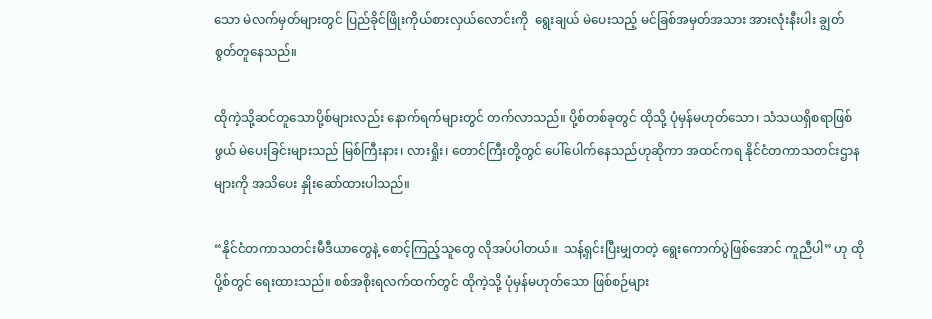သော မဲလက်မှတ်များတွင် ပြည်ခိုင်ဖြိုးကိုယ်စားလှယ်လောင်းကို  ရွေးချယ် မဲပေးသည့် မင်ခြစ်အမှတ်အသား အားလုံးနီးပါး ချွတ်စွတ်တူနေသည်။

ထိုကဲ့သို့ဆင်တူသောပို့စ်များလည်း နောက်ရက်များတွင် တက်လာသည်။ ပို့စ်တစ်ခုတွင် ထိုသို့ ပုံမှန်မဟုတ်သော၊ သံသယရှိစရာဖြစ်ဖွယ် မဲပေးခြင်းများသည် မြစ်ကြီးနား၊ လားရှိုး၊ တောင်ကြီးတို့တွင် ပေါ်ပေါက်နေသည်ဟုဆိုကာ အထင်ကရ နိုင်ငံတကာသတင်းဌာနများကို အသိပေး နှိုးဆော်ထားပါသည်။

“နိုင်ငံတကာသတင်းမီဒီယာတွေနဲ့ စောင့်ကြည့်သူတွေ လိုအပ်ပါတယ်။  သန့်ရှင်းပြီးမျှတတဲ့ ရွေးကောက်ပွဲဖြစ်အောင် ကူညီပါ” ဟု ထိုပို့စ်တွင် ရေးထားသည်။ စစ်အစိုးရလက်ထက်တွင် ထိုကဲ့သို့ ပုံမှန်မဟုတ်သော ဖြစ်စဉ်များ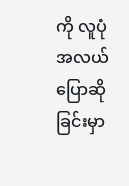ကို လူပုံအလယ် ပြောဆိုခြင်းမှာ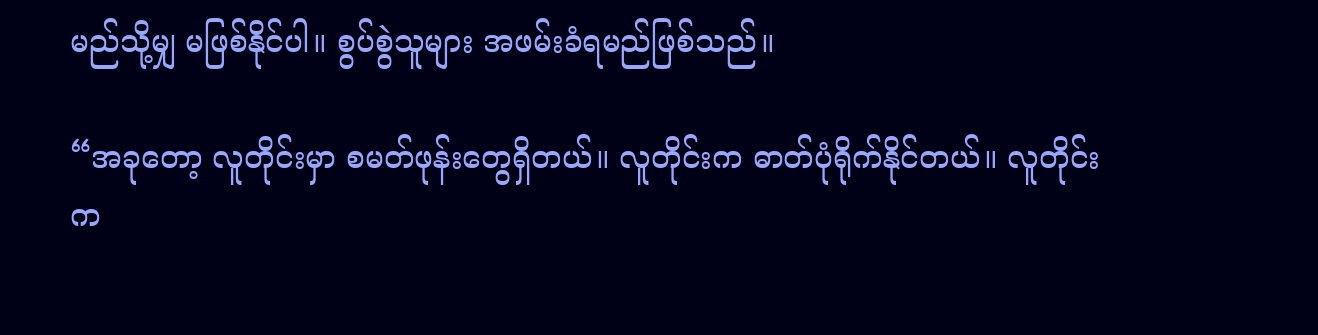မည်သို့မျှ မဖြစ်နိုင်ပါ။ စွပ်စွဲသူများ အဖမ်းခံရမည်ဖြစ်သည်။

“အခုတော့ လူတိုင်းမှာ စမတ်ဖုန်းတွေရှိတယ်။ လူတိုင်းက ဓာတ်ပုံရိုက်နိုင်တယ်။ လူတိုင်းက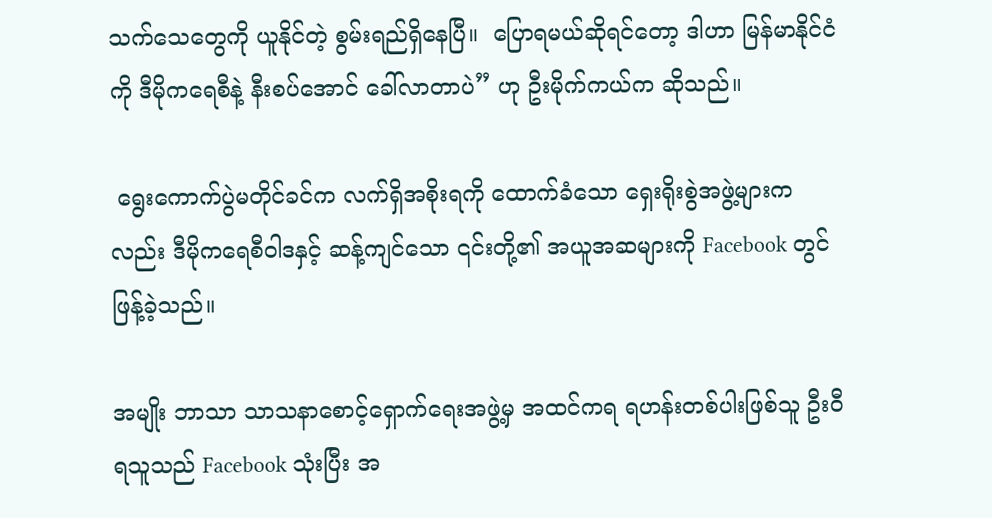သက်သေတွေကို ယူနိုင်တဲ့ စွမ်းရည်ရှိနေပြီ။  ပြောရမယ်ဆိုရင်တော့ ဒါဟာ မြန်မာနိုင်ငံကို ဒီမိုကရေစီနဲ့ နီးစပ်အောင် ခေါ်လာတာပဲ” ဟု ဦးမိုက်ကယ်က ဆိုသည်။

 ရွေးကောက်ပွဲမတိုင်ခင်က လက်ရှိအစိုးရကို ထောက်ခံသော ရှေးရိုးစွဲအဖွဲ့များကလည်း ဒီမိုကရေစီဝါဒနှင့် ဆန့်ကျင်သော ၎င်းတို့၏ အယူအဆများကို Facebook တွင် ဖြန့်ခဲ့သည်။

အမျိုး ဘာသာ သာသနာစောင့်ရှောက်ရေးအဖွဲ့မှ အထင်ကရ ရဟန်းတစ်ပါးဖြစ်သူ ဦးဝီရသူသည် Facebook သုံးပြီး အ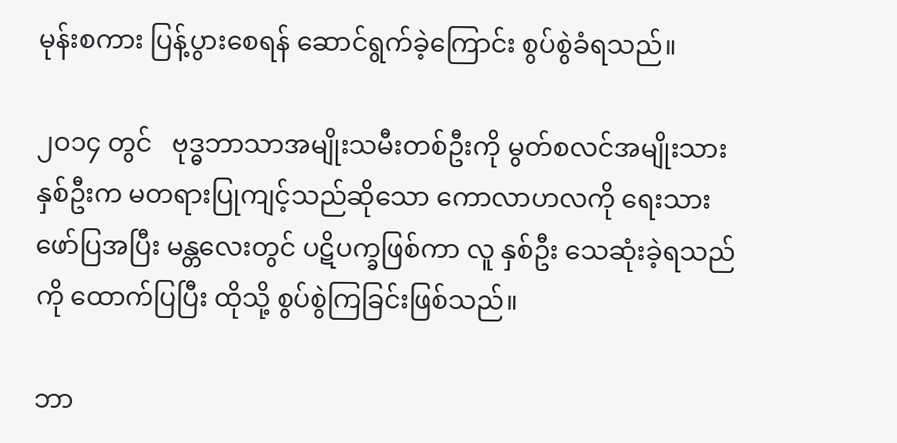မုန်းစကား ပြန့်ပွားစေရန် ဆောင်ရွက်ခဲ့ကြောင်း စွပ်စွဲခံရသည်။

၂ဝ၁၄ တွင်   ဗုဒ္ဓဘာသာအမျိုးသမီးတစ်ဦးကို မွတ်စလင်အမျိုးသား နှစ်ဦးက မတရားပြုကျင့်သည်ဆိုသော ကောလာဟလကို ရေးသားဖော်ပြအပြီး မန္တလေးတွင် ပဋိပက္ခဖြစ်ကာ လူ နှစ်ဦး သေဆုံးခဲ့ရသည်ကို ထောက်ပြပြီး ထိုသို့ စွပ်စွဲကြခြင်းဖြစ်သည်။

ဘာ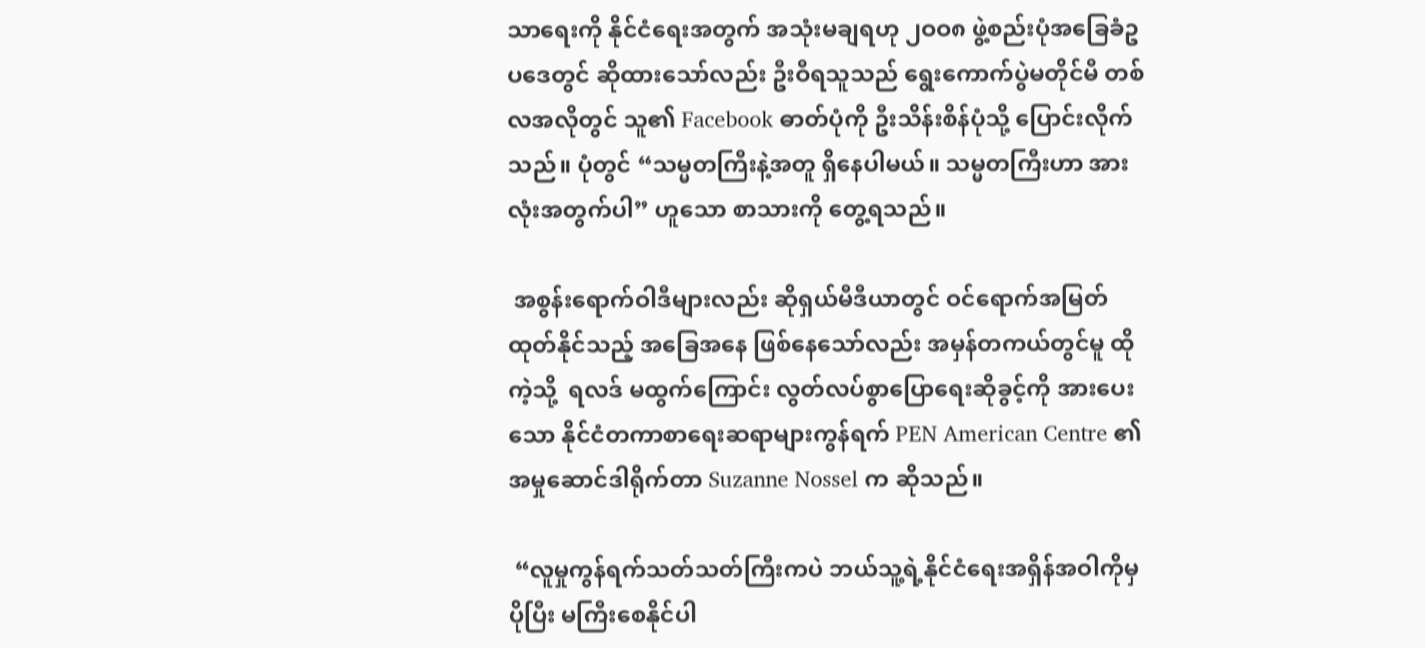သာရေးကို နိုင်ငံရေးအတွက် အသုံးမချရဟု ၂ဝဝ၈ ဖွဲ့စည်းပုံအခြေခံဥပဒေတွင် ဆိုထားသော်လည်း ဦးဝီရသူသည် ရွေးကောက်ပွဲမတိုင်မီ တစ်လအလိုတွင် သူ၏ Facebook ဓာတ်ပုံကို ဦးသိန်းစိန်ပုံသို့ ပြောင်းလိုက်သည်။ ပုံတွင် “သမ္မတကြီးနဲ့အတူ ရှိနေပါမယ်။ သမ္မတကြီးဟာ အားလုံးအတွက်ပါ” ဟူသော စာသားကို တွေ့ရသည်။

 အစွန်းရောက်ဝါဒီများလည်း ဆိုရှယ်မီဒီယာတွင် ဝင်ရောက်အမြတ်ထုတ်နိုင်သည့် အခြေအနေ ဖြစ်နေသော်လည်း အမှန်တကယ်တွင်မူ ထိုကဲ့သို့  ရလဒ် မထွက်ကြောင်း လွတ်လပ်စွာပြောရေးဆိုခွင့်ကို အားပေးသော နိုင်ငံတကာစာရေးဆရာများကွန်ရက် PEN American Centre ၏ အမှုဆောင်ဒါရိုက်တာ Suzanne Nossel က ဆိုသည်။

 “လူမှုကွန်ရက်သတ်သတ်ကြီးကပဲ ဘယ်သူ့ရဲ့နိုင်ငံရေးအရှိန်အဝါကိုမှ ပိုပြီး မကြီးစေနိုင်ပါ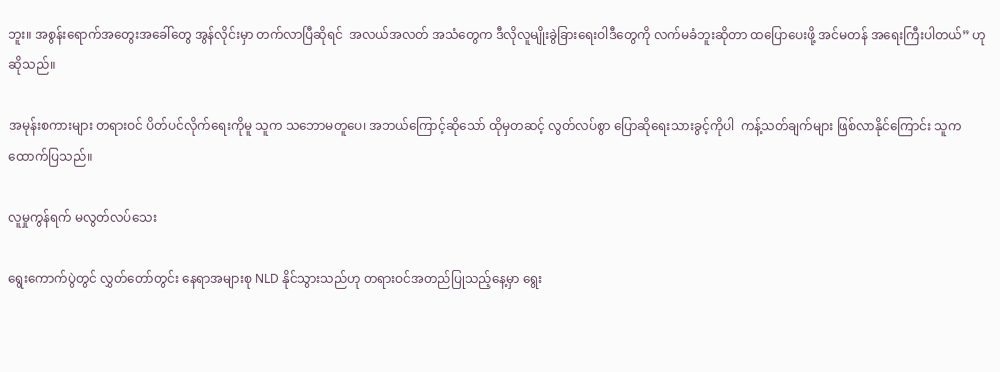ဘူး။ အစွန်းရောက်အတွေးအခေါ်တွေ အွန်လိုင်းမှာ တက်လာပြီဆိုရင်  အလယ်အလတ် အသံတွေက ဒီလိုလူမျိုးခွဲခြားရေးဝါဒီတွေကို လက်မခံဘူးဆိုတာ ထပြောပေးဖို့ အင်မတန် အရေးကြီးပါတယ်” ဟု ဆိုသည်။

အမုန်းစကားများ တရားဝင် ပိတ်ပင်လိုက်ရေးကိုမူ သူက သဘောမတူပေ၊ အဘယ်ကြောင့်ဆိုသော် ထိုမှတဆင့် လွတ်လပ်စွာ ပြောဆိုရေးသားခွင့်ကိုပါ  ကန့်သတ်ချက်များ ဖြစ်လာနိုင်ကြောင်း သူက ထောက်ပြသည်။

လူမှုကွန်ရက် မလွတ်လပ်သေး

ရွေးကောက်ပွဲတွင် လွှတ်တော်တွင်း နေရာအများစု NLD နိုင်သွားသည်ဟု တရားဝင်အတည်ပြုသည့်နေ့မှာ ရွေး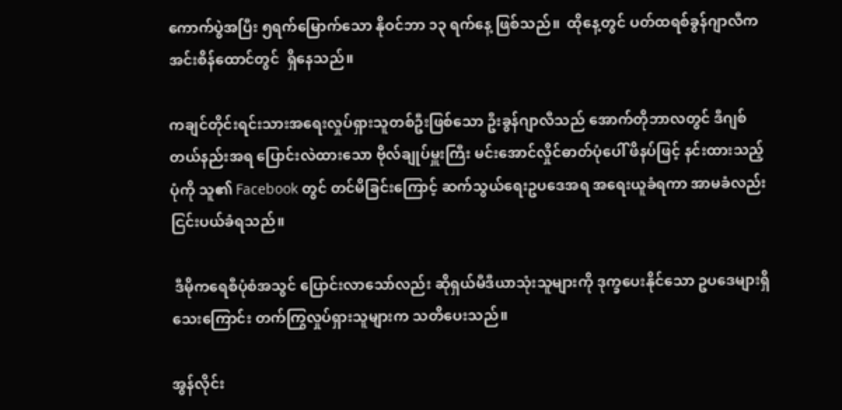ကောက်ပွဲအပြီး ၅ရက်မြောက်သော နိုဝင်ဘာ ၁၃ ရက်နေ့ ဖြစ်သည်။  ထိုနေ့တွင် ပတ်ထရစ်ခွန်ဂျာလီက အင်းစိန်ထောင်တွင်  ရှိနေသည်။

ကချင်တိုင်းရင်းသားအရေးလှုပ်ရှားသူတစ်ဦးဖြစ်သော ဦးခွန်ဂျာလီသည် အောက်တိုဘာလတွင် ဒီဂျစ်တယ်နည်းအရ ပြောင်းလဲထားသော ဗိုလ်ချုပ်မှူးကြီး မင်းအောင်လှိုင်ဓာတ်ပုံပေါ် ဖိနပ်ဖြင့် နင်းထားသည့်ပုံကို သူ၏ Facebook တွင် တင်မိခြင်းကြောင့် ဆက်သွယ်ရေးဥပဒေအရ အရေးယူခံရကာ အာမခံလည်း ငြင်းပယ်ခံရသည်။

 ဒီမိုကရေစီပုံစံအသွင် ပြောင်းလာသော်လည်း ဆိုရှယ်မီဒီယာသုံးသူများကို ဒုက္ခပေးနိုင်သော ဥပဒေများရှိသေးကြောင်း တက်ကြွလှုပ်ရှားသူများက သတိပေးသည်။

အွန်လိုင်း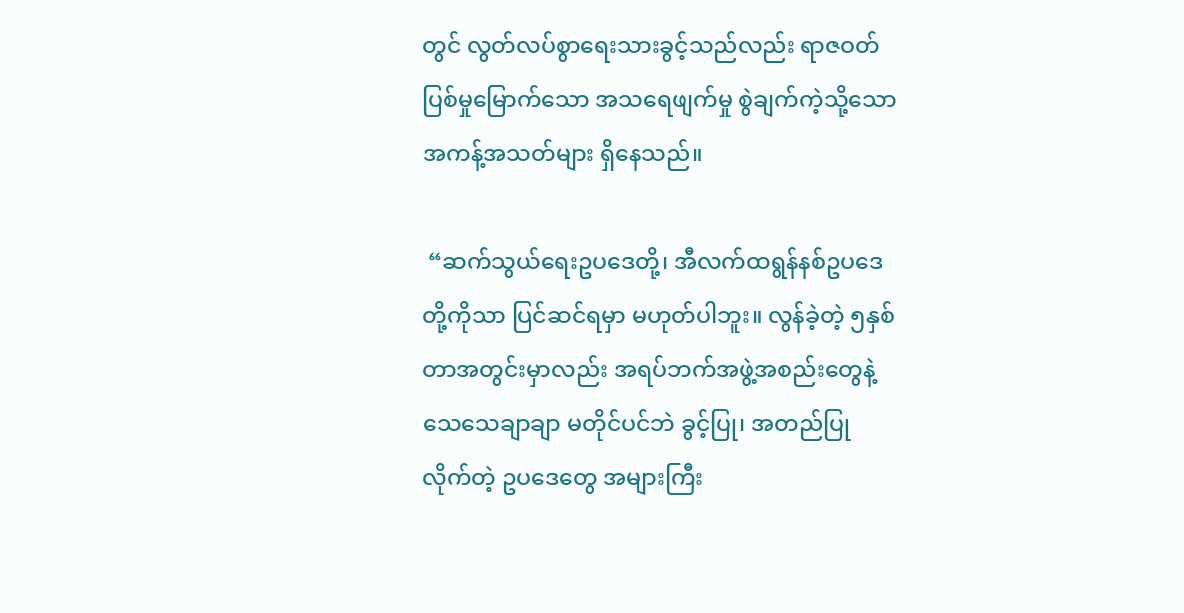တွင် လွတ်လပ်စွာရေးသားခွင့်သည်လည်း ရာဇဝတ်ပြစ်မှုမြောက်သော အသရေဖျက်မှု စွဲချက်ကဲ့သို့သော အကန့်အသတ်များ ရှိနေသည်။

 “ဆက်သွယ်ရေးဥပဒေတို့၊ အီလက်ထရွန်နစ်ဥပဒေတို့ကိုသာ ပြင်ဆင်ရမှာ မဟုတ်ပါဘူး။ လွန်ခဲ့တဲ့ ၅နှစ်တာအတွင်းမှာလည်း အရပ်ဘက်အဖွဲ့အစည်းတွေနဲ့ သေသေချာချာ မတိုင်ပင်ဘဲ ခွင့်ပြု၊ အတည်ပြုလိုက်တဲ့ ဥပဒေတွေ အများကြီး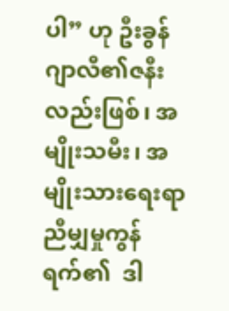ပါ” ဟု ဦးခွန်ဂျာလီ၏ဇနီးလည်းဖြစ်၊ အမျိုးသမီး၊ အမျိုးသားရေးရာညီမျှမှုကွန်ရက်၏  ဒါ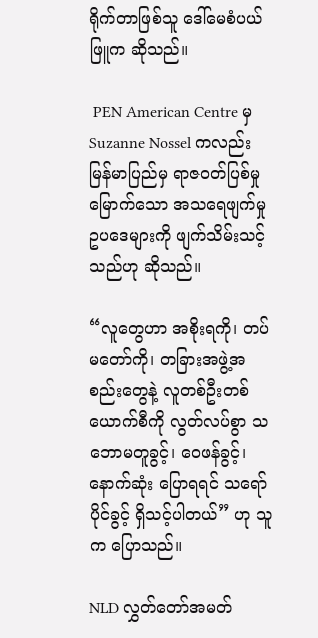ရိုက်တာဖြစ်သူ ဒေါ်မေစံပယ်ဖြူက ဆိုသည်။

 PEN American Centre မှ Suzanne Nossel ကလည်း မြန်မာပြည်မှ ရာဇဝတ်ပြစ်မှုမြောက်သော အသရေဖျက်မှု ဥပဒေများကို ဖျက်သိမ်းသင့်သည်ဟု ဆိုသည်။

“လူတွေဟာ အစိုးရကို၊ တပ်မတော်ကို၊ တခြားအဖွဲ့အစည်းတွေနဲ့ လူတစ်ဦးတစ်ယောက်စီကို လွတ်လပ်စွာ သဘောမတူခွင့်၊ ဝေဖန်ခွင့်၊  နောက်ဆုံး ပြောရရင် သရော်ပိုင်ခွင့် ရှိသင့်ပါတယ်” ဟု သူက ပြောသည်။

NLD လွှတ်တော်အမတ်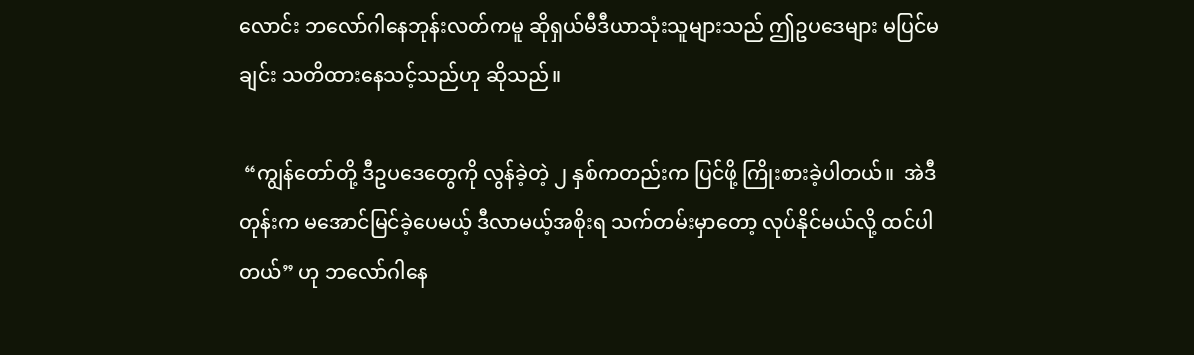လောင်း ဘလော်ဂါနေဘုန်းလတ်ကမူ ဆိုရှယ်မီဒီယာသုံးသူများသည် ဤဥပဒေများ မပြင်မချင်း သတိထားနေသင့်သည်ဟု ဆိုသည်။

 “ကျွန်တော်တို့ ဒီဥပဒေတွေကို လွန်ခဲ့တဲ့ ၂ နှစ်ကတည်းက ပြင်ဖို့ ကြိုးစားခဲ့ပါတယ်။  အဲဒီတုန်းက မအောင်မြင်ခဲ့ပေမယ့် ဒီလာမယ့်အစိုးရ သက်တမ်းမှာတော့ လုပ်နိုင်မယ်လို့ ထင်ပါတယ်” ဟု ဘလော်ဂါနေ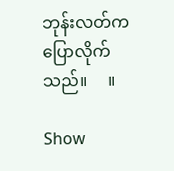ဘုန်းလတ်က ပြောလိုက်သည်။     ။

Show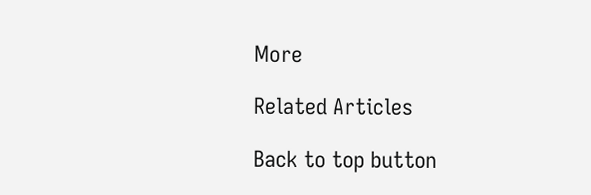More

Related Articles

Back to top button